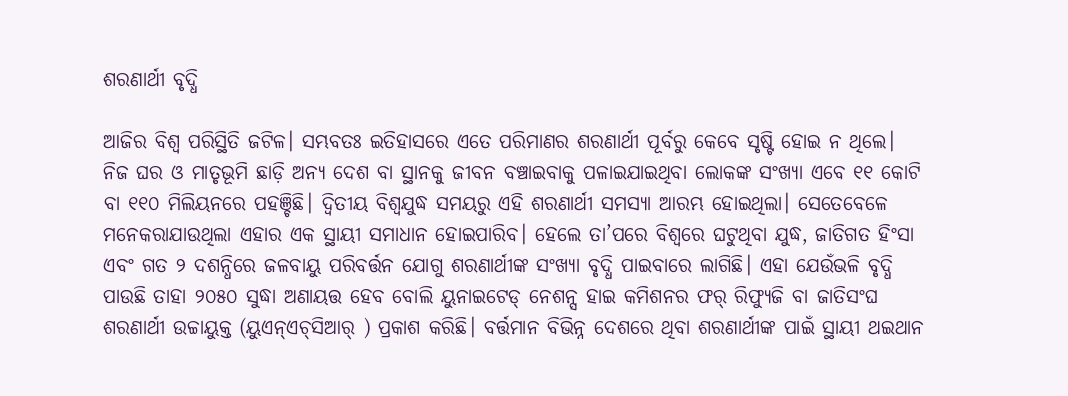ଶରଣାର୍ଥୀ ବୃଦ୍ଧି

ଆଜିର ବିଶ୍ୱ ପରିସ୍ଥିତି ଜଟିଳ। ସମ୍ଭବତଃ ଇତିହାସରେ ଏତେ ପରିମାଣର ଶରଣାର୍ଥୀ ପୂର୍ବରୁ କେବେ ସୃଷ୍ଟି ହୋଇ ନ ଥିଲେ। ନିଜ ଘର ଓ ମାତୃଭୂମି ଛାଡ଼ି ଅନ୍ୟ ଦେଶ ବା ସ୍ଥାନକୁ ଜୀବନ ବଞ୍ଚାଇବାକୁ ପଳାଇଯାଇଥିବା ଲୋକଙ୍କ ସଂଖ୍ୟା ଏବେ ୧୧ କୋଟି ବା ୧୧୦ ମିଲିୟନରେ ପହଞ୍ଚିଛି। ଦ୍ୱିତୀୟ ବିଶ୍ୱଯୁଦ୍ଧ ସମୟରୁ ଏହି ଶରଣାର୍ଥୀ ସମସ୍ୟା ଆରମ୍ଭ ହୋଇଥିଲା। ସେତେବେଳେ ମନେକରାଯାଉଥିଲା ଏହାର ଏକ ସ୍ଥାୟୀ ସମାଧାନ ହୋଇପାରିବ। ହେଲେ ତା’ପରେ ବିଶ୍ୱରେ ଘଟୁଥିବା ଯୁଦ୍ଧ, ଜାତିଗତ ହିଂସା ଏବଂ ଗତ ୨ ଦଶନ୍ଧିରେ ଜଳବାୟୁ ପରିବର୍ତ୍ତନ ଯୋଗୁ ଶରଣାର୍ଥୀଙ୍କ ସଂଖ୍ୟା ବୃଦ୍ଧି ପାଇବାରେ ଲାଗିଛି। ଏହା ଯେଉଁଭଳି ବୃଦ୍ଧି ପାଉଛି ତାହା ୨୦୫୦ ସୁଦ୍ଧା ଅଣାୟତ୍ତ ହେବ ବୋଲି ୟୁନାଇଟେଡ୍‌ ନେଶନ୍ସ ହାଇ କମିଶନର ଫର୍‌ ରିଫ୍ୟୁଜି ବା ଜାତିସଂଘ ଶରଣାର୍ଥୀ ଉଚ୍ଚାୟୁକ୍ତ (ୟୁଏନ୍‌ଏଚ୍‌ସିଆର୍‌ ) ପ୍ରକାଶ କରିଛି। ବର୍ତ୍ତମାନ ବିଭିନ୍ନ ଦେଶରେ ଥିବା ଶରଣାର୍ଥୀଙ୍କ ପାଇଁ ସ୍ଥାୟୀ ଥଇଥାନ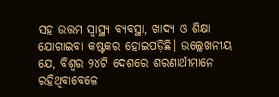ସହ ଉତ୍ତମ ସ୍ବାସ୍ଥ୍ୟ ବ୍ୟବସ୍ଥା, ଖାଦ୍ୟ ଓ ଶିକ୍ଷା ଯୋଗାଇବା କଷ୍ଟକର ହୋଇପଡ଼ିଛି। ଉଲ୍ଲେଖନୀୟ ଯେ, ବିଶ୍ୱର ୨୪ଟି ଦେଶରେ ଶରଣାର୍ଥୀମାନେ ରହିଥିବାବେଳେ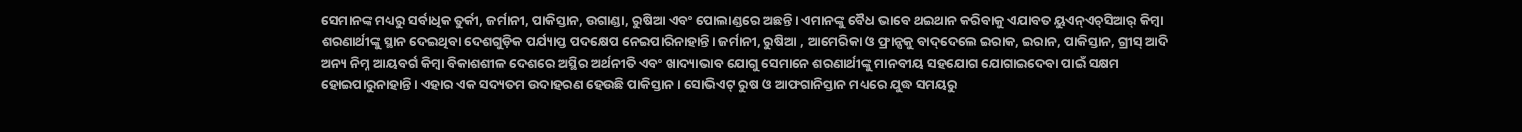ସେମାନଙ୍କ ମଧ୍ୟରୁ ସର୍ବାଧିକ ତୁର୍କୀ, ଜର୍ମାନୀ, ପାକିସ୍ତାନ, ଉଗାଣ୍ଡା, ରୁଷିଆ ଏବଂ ପୋଲାଣ୍ଡରେ ଅଛନ୍ତି। ଏମାନଙ୍କୁ ବୈଧ ଭାବେ ଥଇଥାନ କରିବାକୁ ଏଯାବତ ୟୁଏନ୍‌ଏଚ୍‌ସିଆର୍‌ କିମ୍ବା ଶରଣାର୍ଥୀଙ୍କୁ ସ୍ଥାନ ଦେଇଥିବା ଦେଶଗୁଡ଼ିକ ପର୍ଯ୍ୟାପ୍ତ ପଦକ୍ଷେପ ନେଇପାରିନାହାନ୍ତି। ଜର୍ମାନୀ, ରୁଷିଆ , ଆମେରିକା ଓ ଫ୍ରାନ୍ସକୁ ବାଦ୍‌ଦେଲେ ଇରାକ, ଇରାନ, ପାକିସ୍ତାନ, ଗ୍ରୀସ୍‌ ଆଦି ଅନ୍ୟ ନିମ୍ନ ଆୟବର୍ଗ କିମ୍ବା ବିକାଶଶୀଳ ଦେଶରେ ଅସ୍ଥିର ଅର୍ଥନୀତି ଏବଂ ଖାଦ୍ୟାଭାବ ଯୋଗୁ ସେମାନେ ଶରଣାର୍ଥୀଙ୍କୁ ମାନବୀୟ ସହଯୋଗ ଯୋଗାଇଦେବା ପାଇଁ ସକ୍ଷମ ହୋଇପାରୁନାହାନ୍ତି। ଏହାର ଏକ ସଦ୍ୟତମ ଉଦାହରଣ ହେଉଛି ପାକିସ୍ତାନ। ସୋଭିଏଟ୍‌ ରୁଷ ଓ ଆଫଗାନିସ୍ତାନ ମଧ୍ୟରେ ଯୁଦ୍ଧ ସମୟରୁ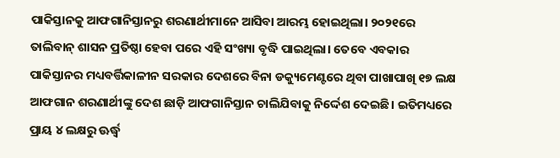ପାକିସ୍ତାନକୁ ଆଫଗାନିସ୍ତାନରୁ ଶରଣାର୍ଥୀମାନେ ଆସିବା ଆରମ୍ଭ ହୋଇଥିଲା। ୨୦୨୧ରେ ତାଲିବାନ୍‌ ଶାସନ ପ୍ରତିଷ୍ଠା ହେବା ପରେ ଏହି ସଂଖ୍ୟା ବୃଦ୍ଧି ପାଇଥିଲା। ତେବେ ଏବକାର ପାକିସ୍ତାନର ମଧ୍ୟବର୍ତ୍ତିକାଳୀନ ସରକାର ଦେଶରେ ବିନା ଡକ୍ୟୁମେଣ୍ଟରେ ଥିବା ପାଖାପାଖି ୧୭ ଲକ୍ଷ ଆଫଗାନ ଶରଣାର୍ଥୀଙ୍କୁ ଦେଶ ଛାଡ଼ି ଆଫଗାନିସ୍ତାନ ଚାଲିଯିବାକୁ ନିର୍ଦ୍ଦେଶ ଦେଇଛି। ଇତିମଧ୍ୟରେ ପ୍ରାୟ ୪ ଲକ୍ଷରୁ ଊର୍ଦ୍ଧ୍ୱ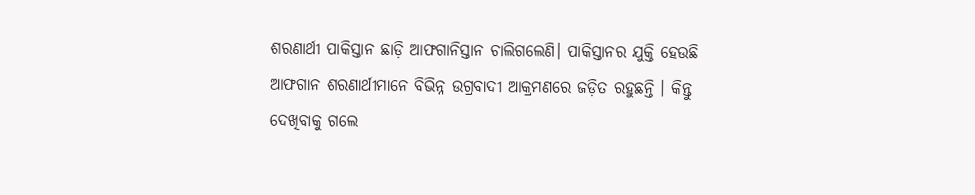ଶରଣାର୍ଥୀ ପାକିସ୍ତାନ ଛାଡ଼ି ଆଫଗାନିସ୍ତାନ ଚାଲିଗଲେଣି। ପାକିସ୍ତାନର ଯୁକ୍ତି ହେଉଛି ଆଫଗାନ ଶରଣାର୍ଥୀମାନେ ବିଭିନ୍ନ ଉଗ୍ରବାଦୀ ଆକ୍ରମଣରେ ଜଡ଼ିତ ରହୁଛନ୍ତି । କିନ୍ତୁ ଦେଖିବାକୁ ଗଲେ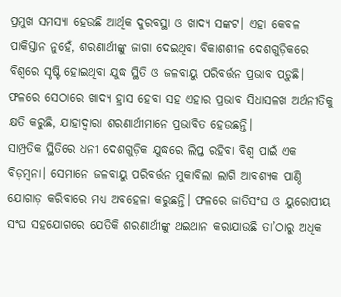ପ୍ରମୁଖ ସମସ୍ୟା ହେଉଛି ଆର୍ଥିକ ଦୁରବସ୍ଥା ଓ ଖାଦ୍ୟ ସଙ୍କଟ। ଏହା କେବଳ ପାକିସ୍ତାନ ନୁହେଁ, ଶରଣାର୍ଥୀଙ୍କୁ ଜାଗା ଦେଇଥିବା ବିକାଶଶୀଳ ଦେଶଗୁଡ଼ିକରେ ବିଶ୍ୱରେ ସୃଷ୍ଟି ହୋଇଥିବା ଯୁଦ୍ଧ ସ୍ଥିତି ଓ ଜଳବାୟୁ ପରିବର୍ତ୍ତନ ପ୍ରଭାବ ପଡ଼ୁଛି। ଫଳରେ ସେଠାରେ ଖାଦ୍ୟ ହ୍ରାସ ହେବା ସହ ଏହାର ପ୍ରଭାବ ସିଧାସଳଖ ଅର୍ଥନୀତିକୁ କ୍ଷତି କରୁଛି, ଯାହାଦ୍ୱାରା ଶରଣାର୍ଥୀମାନେ ପ୍ରଭାବିତ ହେଉଛନ୍ତି।
ସାମ୍ପ୍ରତିକ ସ୍ଥିତିରେ ଧନୀ ଦେଶଗୁଡ଼ିକ ଯୁଦ୍ଧରେ ଲିପ୍ତ ରହିବା ବିଶ୍ୱ ପାଇଁ ଏକ ବିଡ଼ମ୍ବନା। ସେମାନେ ଜଳବାୟୁ ପରିବର୍ତ୍ତନ ମୁକାବିଲା ଲାଗି ଆବଶ୍ୟକ ପାଣ୍ଠି ଯୋଗାଡ଼ କରିବାରେ ମଧ୍ୟ ଅବହେଳା କରୁଛନ୍ତି। ଫଳରେ ଜାତିସଂଘ ଓ ୟୁରୋପୀୟ ସଂଘ ସହଯୋଗରେ ଯେତିକି ଶରଣାର୍ଥୀଙ୍କୁ ଥଇଥାନ କରାଯାଉଛି ତା’ଠାରୁ ଅଧିକ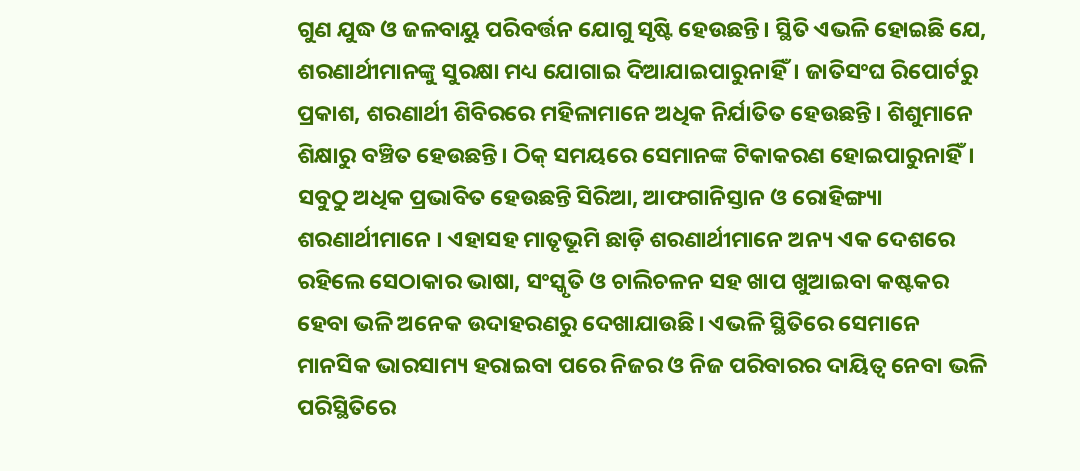ଗୁଣ ଯୁଦ୍ଧ ଓ ଜଳବାୟୁ ପରିବର୍ତ୍ତନ ଯୋଗୁ ସୃଷ୍ଟି ହେଉଛନ୍ତି। ସ୍ଥିତି ଏଭଳି ହୋଇଛି ଯେ, ଶରଣାର୍ଥୀମାନଙ୍କୁ ସୁରକ୍ଷା ମଧ୍ୟ ଯୋଗାଇ ଦିଆଯାଇପାରୁନାହିଁ। ଜାତିସଂଘ ରିପୋର୍ଟରୁ ପ୍ରକାଶ, ଶରଣାର୍ଥୀ ଶିବିରରେ ମହିଳାମାନେ ଅଧିକ ନିର୍ଯାତିତ ହେଉଛନ୍ତି। ଶିଶୁମାନେ ଶିକ୍ଷାରୁ ବଞ୍ଚିତ ହେଉଛନ୍ତି। ଠିକ୍‌ ସମୟରେ ସେମାନଙ୍କ ଟିକାକରଣ ହୋଇପାରୁନାହିଁ। ସବୁଠୁ ଅଧିକ ପ୍ରଭାବିତ ହେଉଛନ୍ତି ସିରିଆ, ଆଫଗାନିସ୍ତାନ ଓ ରୋହିଙ୍ଗ୍ୟା ଶରଣାର୍ଥୀମାନେ । ଏହାସହ ମାତୃଭୂମି ଛାଡ଼ି ଶରଣାର୍ଥୀମାନେ ଅନ୍ୟ ଏକ ଦେଶରେ ରହିଲେ ସେଠାକାର ଭାଷା, ସଂସ୍କୃତି ଓ ଚାଲିଚଳନ ସହ ଖାପ ଖୁଆଇବା କଷ୍ଟକର ହେବା ଭଳି ଅନେକ ଉଦାହରଣରୁ ଦେଖାଯାଉଛି। ଏଭଳି ସ୍ଥିତିରେ ସେମାନେ ମାନସିକ ଭାରସାମ୍ୟ ହରାଇବା ପରେ ନିଜର ଓ ନିଜ ପରିବାରର ଦାୟିତ୍ୱ ନେବା ଭଳି ପରିସ୍ଥିତିରେ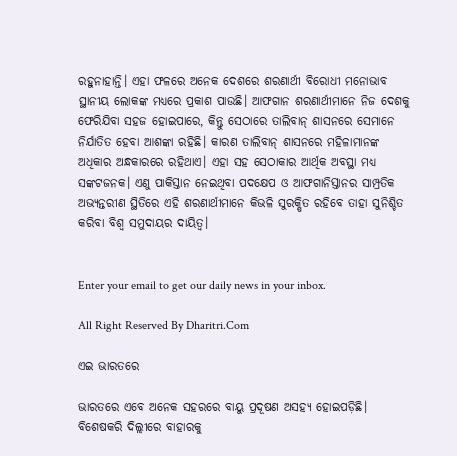ରହୁନାହାନ୍ତି। ଏହା ଫଳରେ ଅନେକ ଦେଶରେ ଶରଣାର୍ଥୀ ବିରୋଧୀ ମନୋଭାବ ସ୍ଥାନୀୟ ଲୋକଙ୍କ ମଧ୍ୟରେ ପ୍ରକାଶ ପାଉଛି। ଆଫଗାନ ଶରଣାର୍ଥୀମାନେ ନିଜ ଦେଶକୁ ଫେରିଯିବା ସହଜ ହୋଇପାରେ, କିନ୍ତୁ ସେଠାରେ ତାଲିବାନ୍‌ ଶାସନରେ ସେମାନେ ନିର୍ଯାତିତ ହେବା ଆଶଙ୍କା ରହିଛି। କାରଣ ତାଲିବାନ୍‌ ଶାସନରେ ମହିଳାମାନଙ୍କ ଅଧିକାର ଅନ୍ଧକାରରେ ରହିଥାଏ। ଏହା ସହ ସେଠାକାର ଆର୍ଥିକ ଅବସ୍ଥା ମଧ୍ୟ ସଙ୍କଟଜନକ। ଏଣୁ ପାକିସ୍ତାନ ନେଇଥିବା ପଦକ୍ଷେପ ଓ ଆଫଗାନିସ୍ତାନର ସାମ୍ପ୍ରତିକ ଅଭ୍ୟନ୍ତରୀଣ ସ୍ଥିତିରେ ଏହି ଶରଣାର୍ଥୀମାନେ କିଭଳି ସୁରକ୍ଷିତ ରହିବେ ତାହା ସୁନିଶ୍ଚିତ କରିବା ବିଶ୍ୱ ସମୁଦାୟର ଦାୟିତ୍ୱ।


Enter your email to get our daily news in your inbox.

All Right Reserved By Dharitri.Com

ଏଇ ଭାରତରେ

ଭାରତରେ ଏବେ ଅନେକ ସହରରେ ବାୟୁ ପ୍ରଦୂଷଣ ଅସହ୍ୟ ହୋଇପଡ଼ିଛି। ବିଶେଷକରି ଦିଲ୍ଲୀରେ ବାହାରକୁ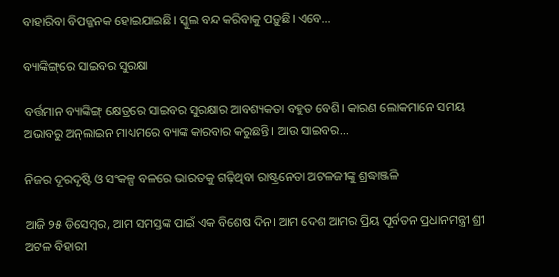ବାହାରିବା ବିପଜ୍ଜନକ ହୋଇଯାଇଛି। ସ୍କୁଲ ବନ୍ଦ କରିବାକୁ ପଡ଼ୁଛି। ଏବେ...

ବ୍ୟାଙ୍କିଙ୍ଗ୍‌ରେ ସାଇବର ସୁରକ୍ଷା

ବର୍ତ୍ତମାନ ବ୍ୟାଙ୍କିଙ୍ଗ୍‌ କ୍ଷେତ୍ରରେ ସାଇବର ସୁରକ୍ଷାର ଆବଶ୍ୟକତା ବହୁତ ବେଶି। କାରଣ ଲୋକମାନେ ସମୟ ଅଭାବରୁ ଅନ୍‌ଲାଇନ ମାଧ୍ୟମରେ ବ୍ୟାଙ୍କ କାରବାର କରୁଛନ୍ତି। ଆଉ ସାଇବର...

ନିଜର ଦୂରଦୃଷ୍ଟି ଓ ସଂକଳ୍ପ ବଳରେ ଭାରତକୁ ଗଢ଼ିଥିବା ରାଷ୍ଟ୍ରନେତା ଅଟଳଜୀଙ୍କୁ ଶ୍ରଦ୍ଧାଞ୍ଜଳି

ଆଜି ୨୫ ଡିସେମ୍ବର, ଆମ ସମସ୍ତଙ୍କ ପାଇଁ ଏକ ବିଶେଷ ଦିନ। ଆମ ଦେଶ ଆମର ପ୍ରିୟ ପୂର୍ବତନ ପ୍ରଧାନମନ୍ତ୍ରୀ ଶ୍ରୀ ଅଟଳ ବିହାରୀ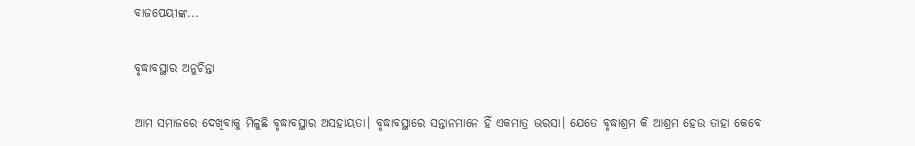ବାଜପେୟୀଙ୍କ...

ବୃଦ୍ଧାବସ୍ଥାର ଅନୁଚିନ୍ତା

ଆମ ସମାଜରେ ଦେଖିବାକୁ ମିଳୁଛି ବୃଦ୍ଧାବସ୍ଥାର ଅସହାୟତା। ବୃଦ୍ଧାବସ୍ଥାରେ ସନ୍ତାନମାନେ ହିଁ ଏକମାତ୍ର ଭରସା। ଯେତେ ବୃଦ୍ଧାଶ୍ରମ କି ଆଶ୍ରମ ହେଉ ତାହା କେବେ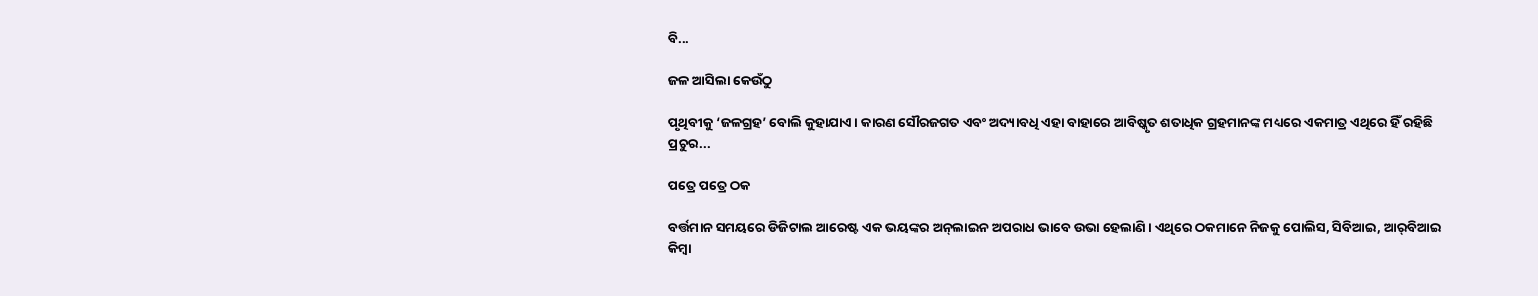ବି...

ଜଳ ଆସିଲା କେଉଁଠୁ

ପୃଥିବୀକୁ ‘ଜଳଗ୍ରହ’ ବୋଲି କୁହାଯାଏ। କାରଣ ସୌରଜଗତ ଏବଂ ଅଦ୍ୟାବଧି ଏହା ବାହାରେ ଆବିଷ୍କୃତ ଶତାଧିକ ଗ୍ରହମାନଙ୍କ ମଧ୍ୟରେ ଏକମାତ୍ର ଏଥିରେ ହିଁ ରହିଛି ପ୍ରଚୁର...

ପତ୍ରେ ପତ୍ରେ ଠକ

ବର୍ତ୍ତମାନ ସମୟରେ ଡିଜିଟାଲ ଆରେଷ୍ଟ ଏକ ଭୟଙ୍କର ଅନ୍‌ଲାଇନ ଅପରାଧ ଭାବେ ଉଭା ହେଲାଣି। ଏଥିରେ ଠକମାନେ ନିଜକୁ ପୋଲିସ, ସିବିଆଇ, ଆର୍‌ବିଆଇ କିମ୍ବା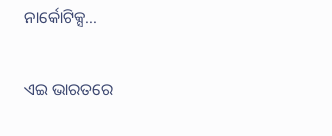ନାର୍କୋଟିକ୍ସ...

ଏଇ ଭାରତରେ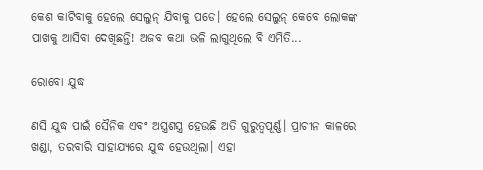କେଶ କାଟିବାକୁ ହେଲେ ସେଲୁନ୍‌ ଯିବାକୁ ପଡେ। ହେଲେ ସେଲୁନ୍‌ କେବେ ଲୋକଙ୍କ ପାଖକୁ ଆସିବା ଦେଖିଛନ୍ତି! ଅଜବ କଥା ଭଳି ଲାଗୁଥିଲେ ବି ଏମିତି...

ରୋବୋ ଯୁଦ୍ଧ

ଣସି ଯୁଦ୍ଧ ପାଇଁ ସୈନିକ ଏବଂ ଅସ୍ତ୍ରଶସ୍ତ୍ର ହେଉଛି ଅତି ଗୁରୁତ୍ୱପୂର୍ଣ୍ଣ। ପ୍ରାଚୀନ କାଳରେ ଖଣ୍ଡା, ତରବାରି ସାହାଯ୍ୟରେ ଯୁଦ୍ଧ ହେଉଥିଲା। ଏହା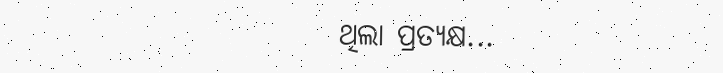ଥିଲା ପ୍ରତ୍ୟକ୍ଷ...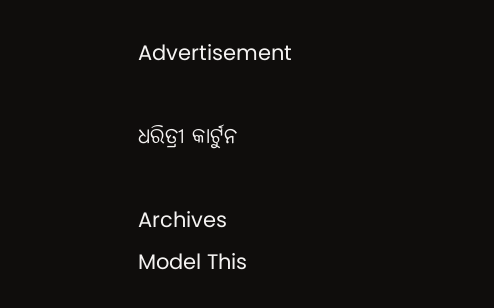Advertisement

ଧରିତ୍ରୀ କାର୍ଟୁନ

Archives
Model This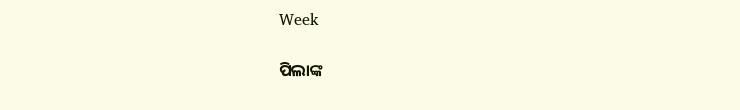Week

ପିଲାଙ୍କ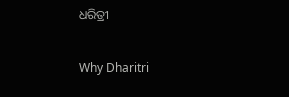ଧରିତ୍ରୀ

Why Dharitri